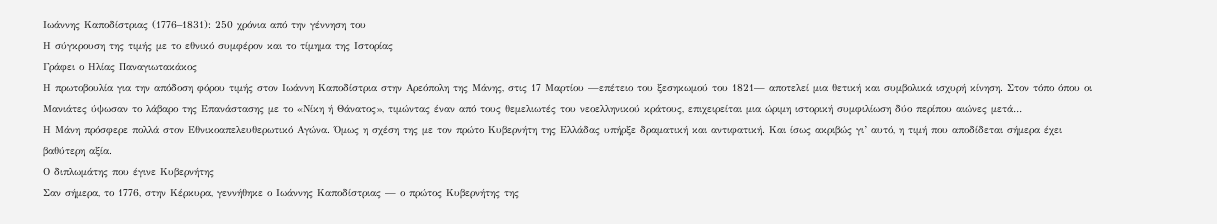Ιωάννης Καποδίστριας (1776–1831): 250 χρόνια από την γέννηση του
Η σύγκρουση της τιμής με το εθνικό συμφέρον και το τίμημα της Ιστορίας
Γράφει ο Ηλίας Παναγιωτακάκος
Η πρωτοβουλία για την απόδοση φόρου τιμής στον Ιωάννη Καποδίστρια στην Αρεόπολη της Μάνης, στις 17 Μαρτίου —επέτειο του ξεσηκωμού του 1821— αποτελεί μια θετική και συμβολικά ισχυρή κίνηση. Στον τόπο όπου οι Μανιάτες ύψωσαν το λάβαρο της Επανάστασης με το «Νίκη ή Θάνατος», τιμώντας έναν από τους θεμελιωτές του νεοελληνικού κράτους, επιχειρείται μια ώριμη ιστορική συμφιλίωση δύο περίπου αιώνες μετά…
Η Μάνη πρόσφερε πολλά στον Εθνικοαπελευθερωτικό Αγώνα. Όμως η σχέση της με τον πρώτο Κυβερνήτη της Ελλάδας υπήρξε δραματική και αντιφατική. Και ίσως ακριβώς γι’ αυτό, η τιμή που αποδίδεται σήμερα έχει βαθύτερη αξία.
Ο διπλωμάτης που έγινε Κυβερνήτης
Σαν σήμερα, το 1776, στην Κέρκυρα, γεννήθηκε ο Ιωάννης Καποδίστριας — ο πρώτος Κυβερνήτης της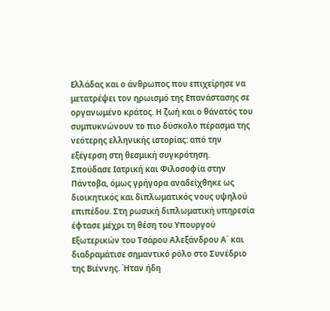Ελλάδας και ο άνθρωπος που επιχείρησε να μετατρέψει τον ηρωισμό της Επανάστασης σε οργανωμένο κράτος. Η ζωή και ο θάνατός του συμπυκνώνουν το πιο δύσκολο πέρασμα της νεότερης ελληνικής ιστορίας: από την εξέγερση στη θεσμική συγκρότηση.
Σπούδασε Ιατρική και Φιλοσοφία στην Πάντοβα, όμως γρήγορα αναδείχθηκε ως διοικητικός και διπλωματικός νους υψηλού επιπέδου. Στη ρωσική διπλωματική υπηρεσία έφτασε μέχρι τη θέση του Υπουργού Εξωτερικών του Τσάρου Αλεξάνδρου Α΄ και διαδραμάτισε σημαντικό ρόλο στο Συνέδριο της Βιέννης. Ήταν ήδη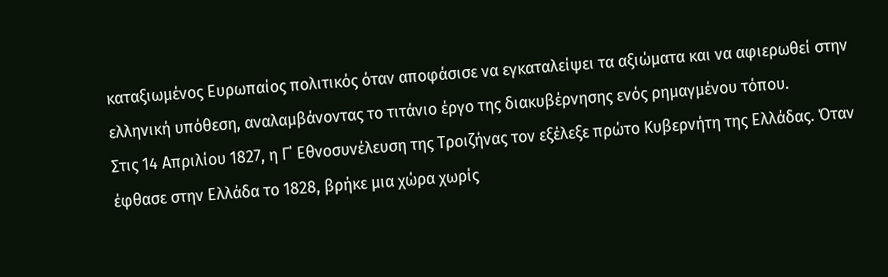καταξιωμένος Ευρωπαίος πολιτικός όταν αποφάσισε να εγκαταλείψει τα αξιώματα και να αφιερωθεί στην ελληνική υπόθεση, αναλαμβάνοντας το τιτάνιο έργο της διακυβέρνησης ενός ρημαγμένου τόπου.
Στις 14 Απριλίου 1827, η Γ΄ Εθνοσυνέλευση της Τροιζήνας τον εξέλεξε πρώτο Κυβερνήτη της Ελλάδας. Όταν έφθασε στην Ελλάδα το 1828, βρήκε μια χώρα χωρίς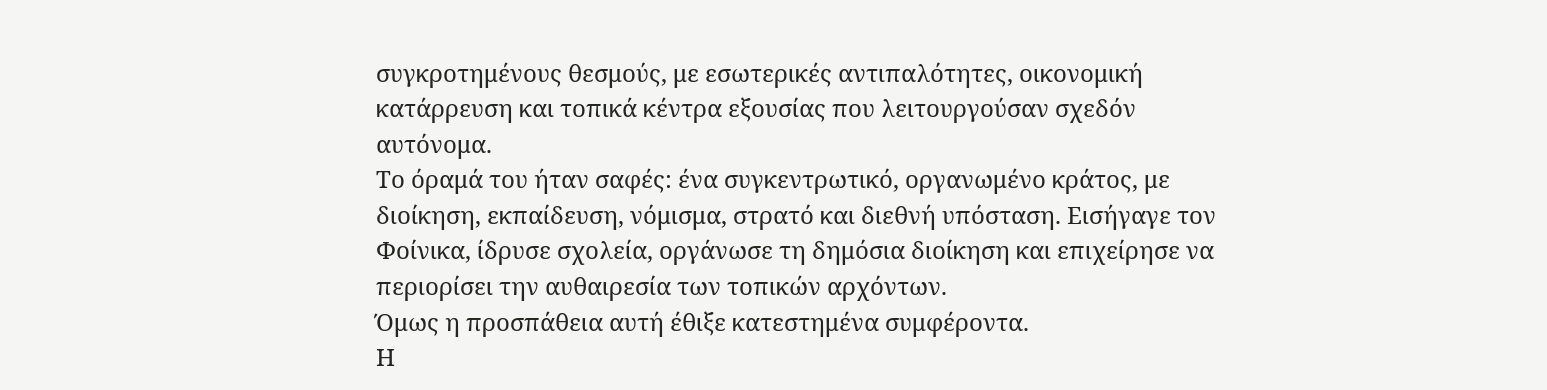συγκροτημένους θεσμούς, με εσωτερικές αντιπαλότητες, οικονομική κατάρρευση και τοπικά κέντρα εξουσίας που λειτουργούσαν σχεδόν αυτόνομα.
Το όραμά του ήταν σαφές: ένα συγκεντρωτικό, οργανωμένο κράτος, με διοίκηση, εκπαίδευση, νόμισμα, στρατό και διεθνή υπόσταση. Εισήγαγε τον Φοίνικα, ίδρυσε σχολεία, οργάνωσε τη δημόσια διοίκηση και επιχείρησε να περιορίσει την αυθαιρεσία των τοπικών αρχόντων.
Όμως η προσπάθεια αυτή έθιξε κατεστημένα συμφέροντα.
Η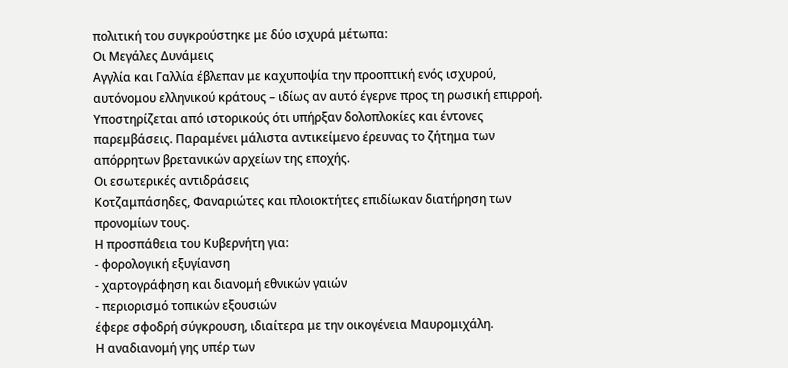πολιτική του συγκρούστηκε με δύο ισχυρά μέτωπα:
Οι Μεγάλες Δυνάμεις
Αγγλία και Γαλλία έβλεπαν με καχυποψία την προοπτική ενός ισχυρού, αυτόνομου ελληνικού κράτους – ιδίως αν αυτό έγερνε προς τη ρωσική επιρροή.
Υποστηρίζεται από ιστορικούς ότι υπήρξαν δολοπλοκίες και έντονες παρεμβάσεις. Παραμένει μάλιστα αντικείμενο έρευνας το ζήτημα των απόρρητων βρετανικών αρχείων της εποχής.
Οι εσωτερικές αντιδράσεις
Κοτζαμπάσηδες, Φαναριώτες και πλοιοκτήτες επιδίωκαν διατήρηση των προνομίων τους.
Η προσπάθεια του Κυβερνήτη για:
- φορολογική εξυγίανση
- χαρτογράφηση και διανομή εθνικών γαιών
- περιορισμό τοπικών εξουσιών
έφερε σφοδρή σύγκρουση, ιδιαίτερα με την οικογένεια Μαυρομιχάλη.
Η αναδιανομή γης υπέρ των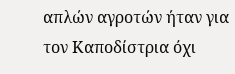απλών αγροτών ήταν για τον Καποδίστρια όχι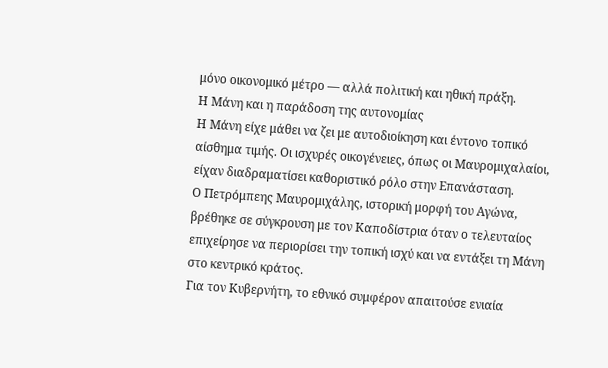μόνο οικονομικό μέτρο — αλλά πολιτική και ηθική πράξη.
Η Μάνη και η παράδοση της αυτονομίας
Η Μάνη είχε μάθει να ζει με αυτοδιοίκηση και έντονο τοπικό αίσθημα τιμής. Οι ισχυρές οικογένειες, όπως οι Μαυρομιχαλαίοι, είχαν διαδραματίσει καθοριστικό ρόλο στην Επανάσταση.
Ο Πετρόμπεης Μαυρομιχάλης, ιστορική μορφή του Αγώνα, βρέθηκε σε σύγκρουση με τον Καποδίστρια όταν ο τελευταίος επιχείρησε να περιορίσει την τοπική ισχύ και να εντάξει τη Μάνη στο κεντρικό κράτος.
Για τον Κυβερνήτη, το εθνικό συμφέρον απαιτούσε ενιαία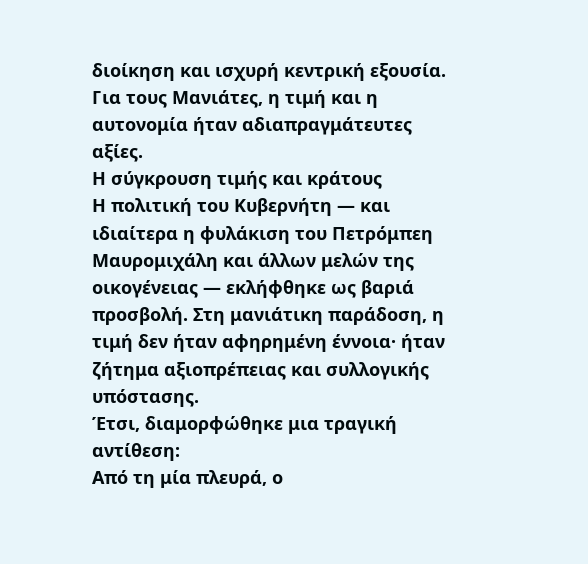διοίκηση και ισχυρή κεντρική εξουσία.
Για τους Μανιάτες, η τιμή και η αυτονομία ήταν αδιαπραγμάτευτες αξίες.
Η σύγκρουση τιμής και κράτους
Η πολιτική του Κυβερνήτη — και ιδιαίτερα η φυλάκιση του Πετρόμπεη Μαυρομιχάλη και άλλων μελών της οικογένειας — εκλήφθηκε ως βαριά προσβολή. Στη μανιάτικη παράδοση, η τιμή δεν ήταν αφηρημένη έννοια· ήταν ζήτημα αξιοπρέπειας και συλλογικής υπόστασης.
Έτσι, διαμορφώθηκε μια τραγική αντίθεση:
Από τη μία πλευρά, ο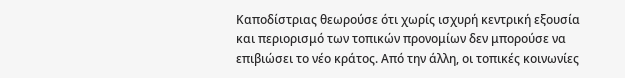Καποδίστριας θεωρούσε ότι χωρίς ισχυρή κεντρική εξουσία και περιορισμό των τοπικών προνομίων δεν μπορούσε να επιβιώσει το νέο κράτος. Από την άλλη, οι τοπικές κοινωνίες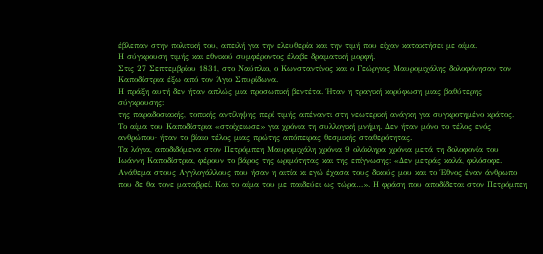έβλεπαν στην πολιτική του, απειλή για την ελευθερία και την τιμή που είχαν κατακτήσει με αίμα.
Η σύγκρουση τιμής και εθνικού συμφέροντος έλαβε δραματική μορφή.
Στις 27 Σεπτεμβρίου 1831, στο Ναύπλιο, ο Κωνσταντίνος και ο Γεώργιος Μαυρομιχάλης δολοφόνησαν τον Καποδίστρια έξω από τον Άγιο Σπυρίδωνα.
Η πράξη αυτή δεν ήταν απλώς μια προσωπική βεντέτα. Ήταν η τραγική κορύφωση μιας βαθύτερης σύγκρουσης:
της παραδοσιακής, τοπικής αντίληψης περί τιμής απέναντι στη νεωτερική ανάγκη για συγκροτημένο κράτος.
Το αίμα του Καποδίστρια «στοίχειωσε» για χρόνια τη συλλογική μνήμη. Δεν ήταν μόνο το τέλος ενός ανθρώπου· ήταν το βίαιο τέλος μιας πρώτης απόπειρας θεσμικής σταθερότητας.
Τα λόγια, αποδιδόμενα στον Πετρόμπεη Μαυρομιχάλη χρόνια 9 ολόκληρα χρόνια μετά τη δολοφονία του Ιωάννη Καποδίστρια, φέρουν το βάρος της ωριμότητας και της επίγνωσης: «Δεν μετράς καλά, φιλόσοφε. Ανάθεμα στους Αγγλογάλλους που ήσαν η αιτία κι εγώ έχασα τους δικούς μου και το Έθνος έναν άνθρωπο που δε θα τονε ματαβρεί. Και το αίμα του με παιδεύει ως τώρα…». Η φράση που αποδίδεται στον Πετρόμπεη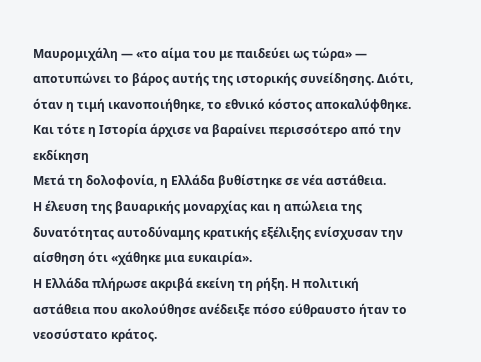Μαυρομιχάλη — «το αίμα του με παιδεύει ως τώρα» — αποτυπώνει το βάρος αυτής της ιστορικής συνείδησης. Διότι, όταν η τιμή ικανοποιήθηκε, το εθνικό κόστος αποκαλύφθηκε. Και τότε η Ιστορία άρχισε να βαραίνει περισσότερο από την εκδίκηση
Μετά τη δολοφονία, η Ελλάδα βυθίστηκε σε νέα αστάθεια.
Η έλευση της βαυαρικής μοναρχίας και η απώλεια της δυνατότητας αυτοδύναμης κρατικής εξέλιξης ενίσχυσαν την αίσθηση ότι «χάθηκε μια ευκαιρία».
Η Ελλάδα πλήρωσε ακριβά εκείνη τη ρήξη. Η πολιτική αστάθεια που ακολούθησε ανέδειξε πόσο εύθραυστο ήταν το νεοσύστατο κράτος.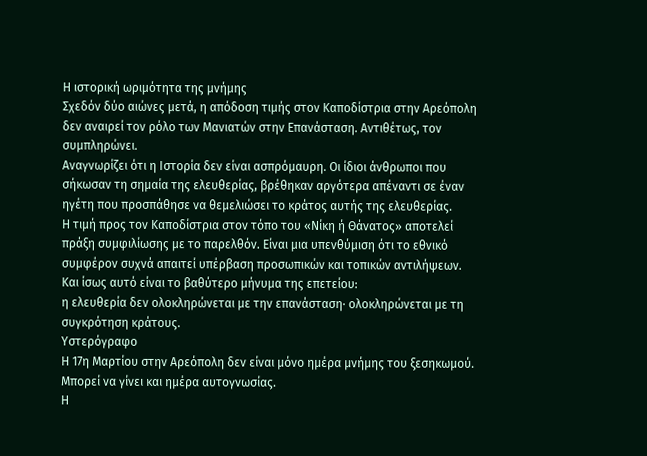Η ιστορική ωριμότητα της μνήμης
Σχεδόν δύο αιώνες μετά, η απόδοση τιμής στον Καποδίστρια στην Αρεόπολη δεν αναιρεί τον ρόλο των Μανιατών στην Επανάσταση. Αντιθέτως, τον συμπληρώνει.
Αναγνωρίζει ότι η Ιστορία δεν είναι ασπρόμαυρη. Οι ίδιοι άνθρωποι που σήκωσαν τη σημαία της ελευθερίας, βρέθηκαν αργότερα απέναντι σε έναν ηγέτη που προσπάθησε να θεμελιώσει το κράτος αυτής της ελευθερίας.
Η τιμή προς τον Καποδίστρια στον τόπο του «Νίκη ή Θάνατος» αποτελεί πράξη συμφιλίωσης με το παρελθόν. Είναι μια υπενθύμιση ότι το εθνικό συμφέρον συχνά απαιτεί υπέρβαση προσωπικών και τοπικών αντιλήψεων.
Και ίσως αυτό είναι το βαθύτερο μήνυμα της επετείου:
η ελευθερία δεν ολοκληρώνεται με την επανάσταση· ολοκληρώνεται με τη συγκρότηση κράτους.
Υστερόγραφο
Η 17η Μαρτίου στην Αρεόπολη δεν είναι μόνο ημέρα μνήμης του ξεσηκωμού. Μπορεί να γίνει και ημέρα αυτογνωσίας.
Η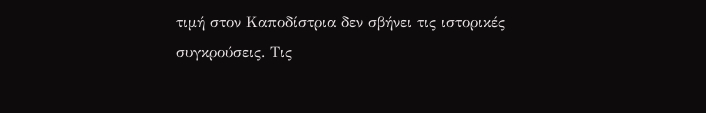τιμή στον Καποδίστρια δεν σβήνει τις ιστορικές συγκρούσεις. Τις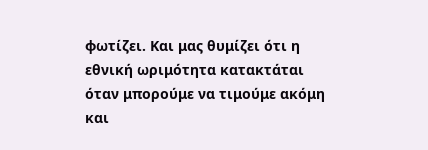φωτίζει. Και μας θυμίζει ότι η εθνική ωριμότητα κατακτάται όταν μπορούμε να τιμούμε ακόμη και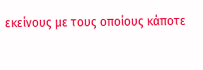εκείνους με τους οποίους κάποτε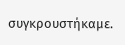συγκρουστήκαμε.